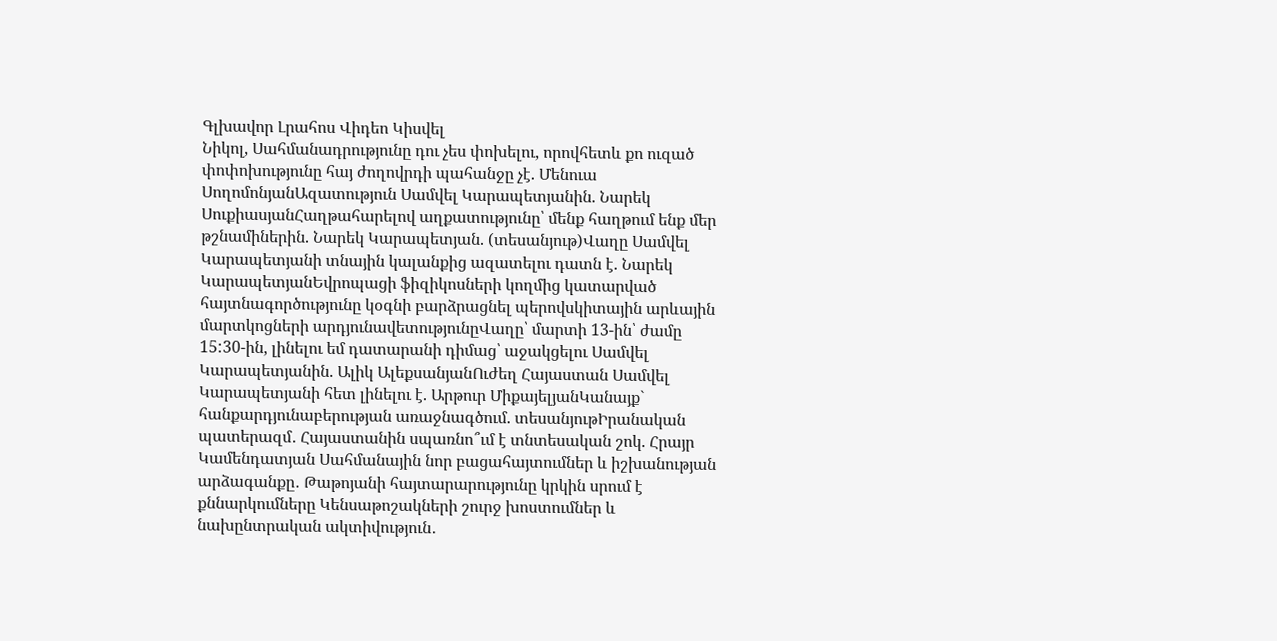Գլխավոր Լրահոս Վիդեո Կիսվել
Նիկոլ, Սահմանադրությունը դու չես փոխելու, որովհետև քո ուզած փոփոխությունը հայ ժողովրդի պահանջը չէ. Մենուա ՍողոմոնյանԱզատություն Սամվել Կարապետյանին. Նարեկ ՍուքիասյանՀաղթահարելով աղքատությունը՝ մենք հաղթում ենք մեր թշնամիներին. Նարեկ Կարապետյան. (տեսանյութ)Վաղը Սամվել Կարապետյանի տնային կալանքից ազատելու դատն է. Նարեկ ԿարապետյանԵվրոպացի ֆիզիկոսների կողմից կատարված հայտնագործությունը կօգնի բարձրացնել պերովսկիտային արևային մարտկոցների արդյունավետությունըՎաղը՝ մարտի 13-ին՝ ժամը 15:30-ին, լինելու եմ դատարանի դիմաց՝ աջակցելու Սամվել Կարապետյանին. Ալիկ ԱլեքսանյանՈւժեղ Հայաստան Սամվել Կարապետյանի հետ լինելու է. Արթուր ՄիքայելյանԿանայք` հանքարդյունաբերության առաջնագծում. տեսանյութԻրանական պատերազմ․ Հայաստանին սպառնո՞ւմ է տնտեսական շոկ. Հրայր Կամենդատյան Սահմանային նոր բացահայտումներ և իշխանության արձագանքը․ Թաթոյանի հայտարարությունը կրկին սրում է քննարկումները Կենսաթոշակների շուրջ խոստումներ և նախընտրական ակտիվություն․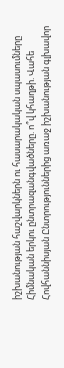իշխանության հաշվարկներն ու հասարակական սպասումները Հիմնական երկու ընտրազանգվածները. ո՞վ կհաղթի. Վահե Հովհաննիսյան Ընտրություններից առաջ իշխանության գլխավոր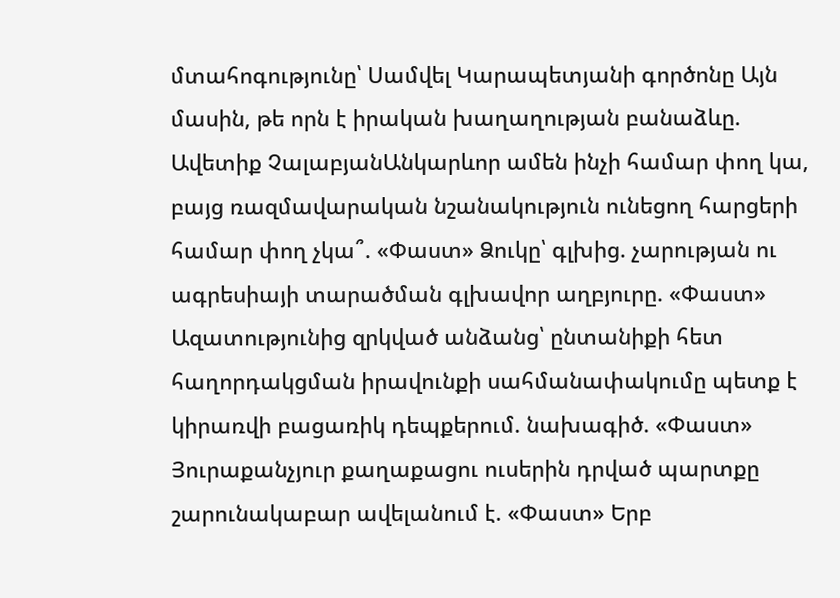մտահոգությունը՝ Սամվել Կարապետյանի գործոնը Այն մասին, թե որն է իրական խաղաղության բանաձևը. Ավետիք ՉալաբյանԱնկարևոր ամեն ինչի համար փող կա, բայց ռազմավարական նշանակություն ունեցող հարցերի համար փող չկա՞. «Փաստ» Ձուկը՝ գլխից. չարության ու ագրեսիայի տարածման գլխավոր աղբյուրը. «Փաստ» Ազատությունից զրկված անձանց՝ ընտանիքի հետ հաղորդակցման իրավունքի սահմանափակումը պետք է կիրառվի բացառիկ դեպքերում. նախագիծ. «Փաստ» Յուրաքանչյուր քաղաքացու ուսերին դրված պարտքը շարունակաբար ավելանում է. «Փաստ» Երբ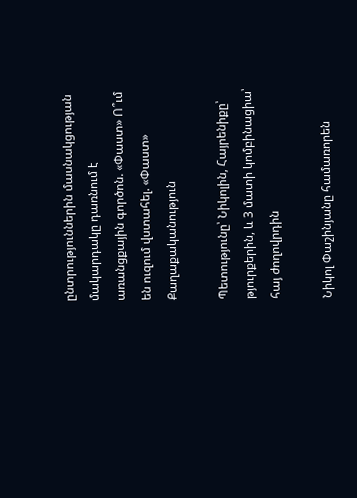ընտրություններին մասնակցության մակարդակը դառնում է առանցքային գործոն. «Փաստ» Ո՞ւմ են ուզում վստահել. «Փաստ»
Քաղաքականություն

Պետությունը՝ Նիկոլին, Հայրենիքը՝ թյուրքերին, և 3 մատի կոմբինացիա՝ հայ ժողովրդին

Նիկոլ Փաշինյանը համառորեն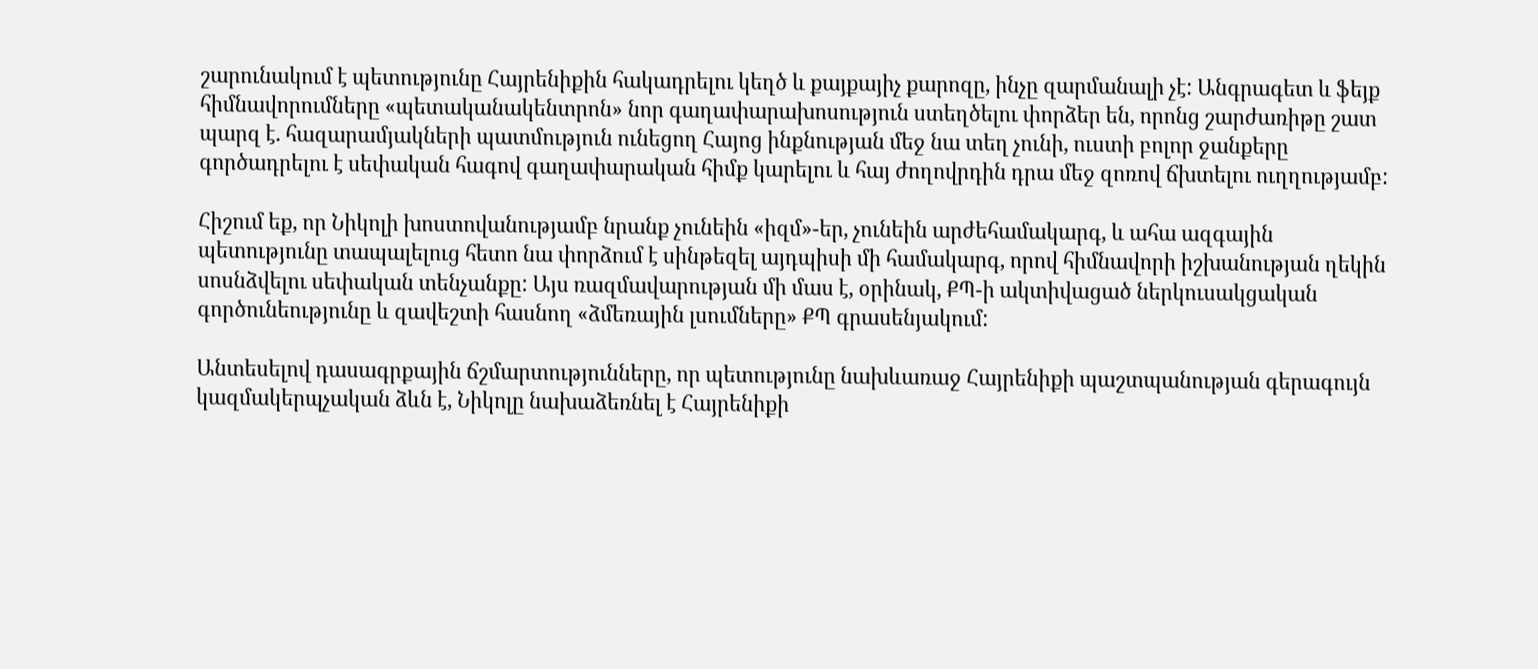շարունակում է պետությունը Հայրենիքին հակադրելու կեղծ և քայքայիչ քարոզը, ինչը զարմանալի չէ: Անգրագետ և ֆեյք հիմնավորումները «պետականակենտրոն» նոր գաղափարախոսություն ստեղծելու փորձեր են, որոնց շարժառիթը շատ պարզ է. հազարամյակների պատմություն ունեցող Հայոց ինքնության մեջ նա տեղ չունի, ուստի բոլոր ջանքերը գործադրելու է սեփական հագով գաղափարական հիմք կարելու և հայ ժողովրդին դրա մեջ զոռով ճխտելու ուղղությամբ:

Հիշում եք, որ Նիկոլի խոստովանությամբ նրանք չունեին «իզմ»-եր, չունեին արժեհամակարգ, և ահա ազգային պետությունը տապալելուց հետո նա փորձում է սինթեզել այդպիսի մի համակարգ, որով հիմնավորի իշխանության ղեկին սոսնձվելու սեփական տենչանքը: Այս ռազմավարության մի մաս է, օրինակ, ՔՊ-ի ակտիվացած ներկուսակցական գործունեությունը և զավեշտի հասնող «ձմեռային լսումները» ՔՊ գրասենյակում:

Անտեսելով դասագրքային ճշմարտությունները, որ պետությունը նախևառաջ Հայրենիքի պաշտպանության գերագույն կազմակերպչական ձևն է, Նիկոլը նախաձեռնել է Հայրենիքի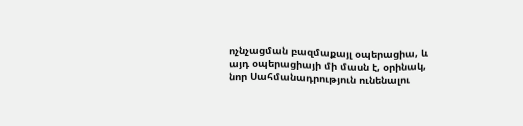ոչնչացման բազմաքայլ օպերացիա, և այդ օպերացիայի մի մասն է, օրինակ, նոր Սահմանադրություն ունենալու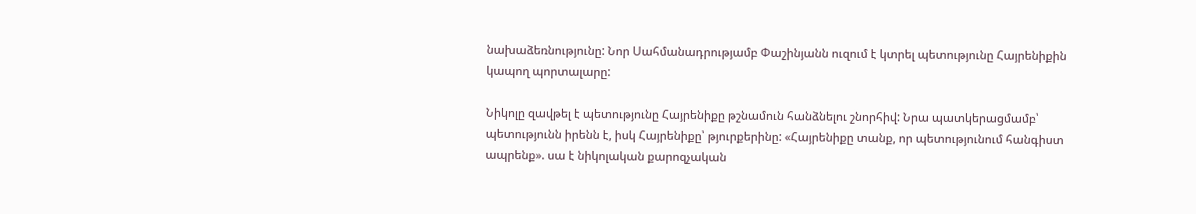նախաձեռնությունը: Նոր Սահմանադրությամբ Փաշինյանն ուզում է կտրել պետությունը Հայրենիքին կապող պորտալարը:

Նիկոլը զավթել է պետությունը Հայրենիքը թշնամուն հանձնելու շնորհիվ: Նրա պատկերացմամբ՝ պետությունն իրենն է, իսկ Հայրենիքը՝ թյուրքերինը: «Հայրենիքը տանք, որ պետությունում հանգիստ ապրենք». սա է նիկոլական քարոզչական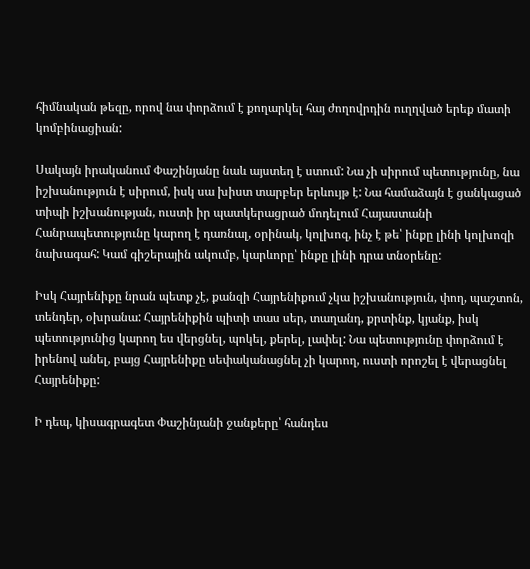հիմնական թեզը, որով նա փորձում է քողարկել հայ ժողովրդին ուղղված երեք մատի կոմբինացիան:

Սակայն իրականում Փաշինյանը նաև այստեղ է ստում: Նա չի սիրում պետությունը, նա իշխանություն է սիրում, իսկ սա խիստ տարբեր երևույթ է: Նա համաձայն է ցանկացած տիպի իշխանության, ուստի իր պատկերացրած մոդելում Հայաստանի Հանրապետությունը կարող է դառնալ, օրինակ, կոլխոզ, ինչ է թե՝ ինքը լինի կոլխոզի նախագահ: Կամ գիշերային ակումբ, կարևորը՝ ինքը լինի դրա տնօրենը:

Իսկ Հայրենիքը նրան պետք չէ, քանզի Հայրենիքում չկա իշխանություն, փող, պաշտոն, տենդեր, օխրանա: Հայրենիքին պիտի տաս սեր, տաղանդ, քրտինք, կյանք, իսկ պետությունից կարող ես վերցնել, պոկել, քերել, լափել: Նա պետությունը փորձում է իրենով անել, բայց Հայրենիքը սեփականացնել չի կարող, ուստի որոշել է վերացնել Հայրենիքը:

Ի դեպ, կիսագրագետ Փաշինյանի ջանքերը՝ հանդես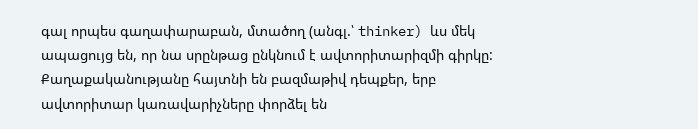գալ որպես գաղափարաբան, մտածող (անգլ.՝ thinker) ևս մեկ ապացույց են, որ նա սրընթաց ընկնում է ավտորիտարիզմի գիրկը: Քաղաքականությանը հայտնի են բազմաթիվ դեպքեր, երբ ավտորիտար կառավարիչները փորձել են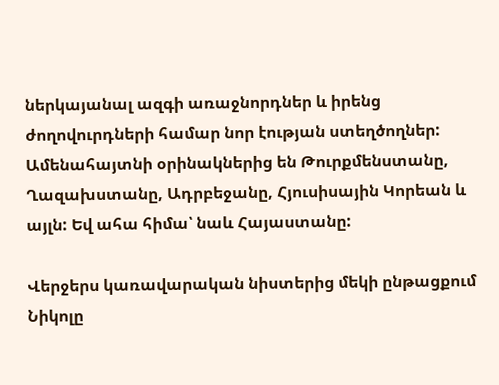ներկայանալ ազգի առաջնորդներ և իրենց ժողովուրդների համար նոր էության ստեղծողներ: Ամենահայտնի օրինակներից են Թուրքմենստանը, Ղազախստանը, Ադրբեջանը, Հյուսիսային Կորեան և այլն: Եվ ահա հիմա՝ նաև Հայաստանը:

Վերջերս կառավարական նիստերից մեկի ընթացքում Նիկոլը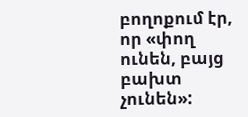բողոքում էր, որ «փող ունեն, բայց բախտ չունեն»: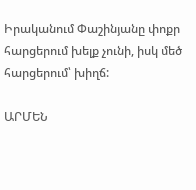Իրականում Փաշինյանը փոքր հարցերում խելք չունի, իսկ մեծ հարցերում՝ խիղճ:

ԱՐՄԵՆ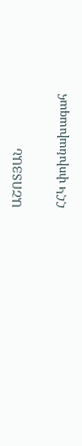ԱՇՈՏՅԱՆ

ՀՀԿ փոխնախագահ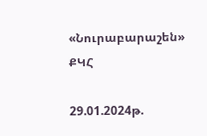«Նուրաբարաշեն» ՔԿՀ

29.01.2024թ.